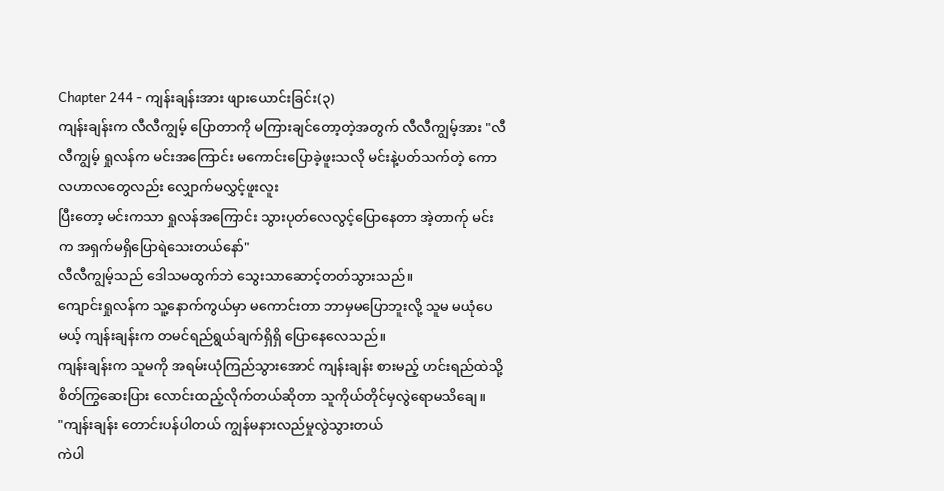Chapter 244 - ကျန်းချန်းအား ဖျားယောင်းခြင်း(၃)
ကျန်းချန်းက လီလီကျွမ့် ပြောတာကို မကြားချင်တော့တဲ့အတွက် လီလီကျွမ့်အား "လီလီကျွမ့် ရှုလန်က မင်းအကြောင်း မကောင်းပြောခဲ့ဖူးသလို မင်းနဲ့ပတ်သက်တဲ့ ကောလဟာလတွေလည်း လျှောက်မလွှင့်ဖူးလူး
ပြီးတော့ မင်းကသာ ရှုလန်အကြောင်း သွားပုတ်လေလွင့်ပြောနေတာ အဲ့တာက်ု မင်းက အရှက်မရှိပြောရဲသေးတယ်နော်"
လီလီကျွမ့်သည် ဒေါသမထွက်ဘဲ သွေးသာဆောင့်တတ်သွားသည်။
ကျောင်းရှုလန်က သူ့နောက်ကွယ်မှာ မကောင်းတာ ဘာမှမပြောဘူးလို့ သူမ မယုံပေမယ့် ကျန်းချန်းက တမင်ရည်ရွယ်ချက်ရှိရှိ ပြောနေလေသည်။
ကျန်းချန်းက သူမကို အရမ်းယုံကြည်သွားအောင် ကျန်းချန်း စားမည့် ဟင်းရည်ထဲသို့ စိတ်ကြွဆေးပြား လောင်းထည့်လိုက်တယ်ဆိုတာ သူကိုယ်တိုင်မှလွဲရောမသိချေ။
"ကျန်းချန်း တောင်းပန်ပါတယ် ကျွန်မနားလည်မှုလွဲသွားတယ်
ကဲပါ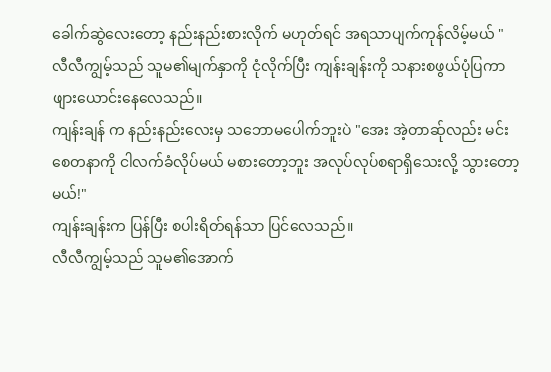ခေါက်ဆွဲလေးတော့ နည်းနည်းစားလိုက် မဟုတ်ရင် အရသာပျက်ကုန်လိမ့်မယ် "
လီလီကျွမ့်သည် သူမ၏မျက်နှာကို ငုံလိုက်ပြီး ကျန်းချန်းကို သနားစဖွယ်ပုံပြကာ ဖျားယောင်းနေလေသည်။
ကျန်းချန် က နည်းနည်းလေးမှ သဘောမပေါက်ဘူးပဲ "အေး အဲ့တာဆ်ုလည်း မင်းစေတနာကို ငါလက်ခံလိုပ်မယ် မစားတော့ဘူး အလုပ်လုပ်စရာရှိသေးလို့ သွားတော့မယ်!"
ကျန်းချန်းက ပြန်ပြီး စပါးရိတ်ရန်သာ ပြင်လေသည်။
လီလီကျွမ့်သည် သူမ၏အောက်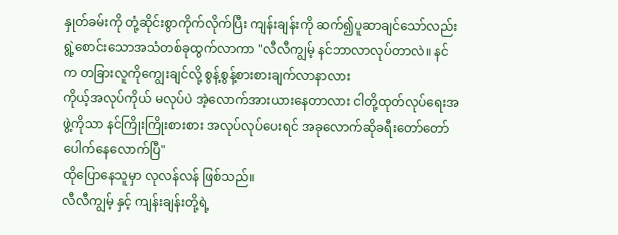နှုတ်ခမ်းကို တုံ့ဆိုင်းစွာကိုက်လိုက်ပြီး ကျန်းချန်းကို ဆက်၍ပူဆာချင်သော်လည်း ရွဲ့စောင်းသောအသံတစ်ခုထွက်လာကာ "လီလီကျွမ့် နင်ဘာလာလုပ်တာလဲ။ နင်က တခြားလူကိုကျွေးချင်လို့ စွန့်စွန့်စားစားချက်လာနာလား
ကိုယ့်အလုပ်ကိုယ် မလုပ်ပဲ အဲ့လောက်အားယားနေတာလား ငါတို့ထုတ်လုပ်ရေးအဖွဲ့ကိုသာ နင်ကြိုးကြိုးစားစား အလုပ်လုပ်ပေးရင် အခုလောက်ဆိုခရီးတော်တော်ပေါက်နေလောက်ပြီ"
ထိုပြောနေသူမှာ လုလန်လန် ဖြစ်သည်။
လီလီကျွမ့် နှင့် ကျန်းချန်းတို့ရဲ့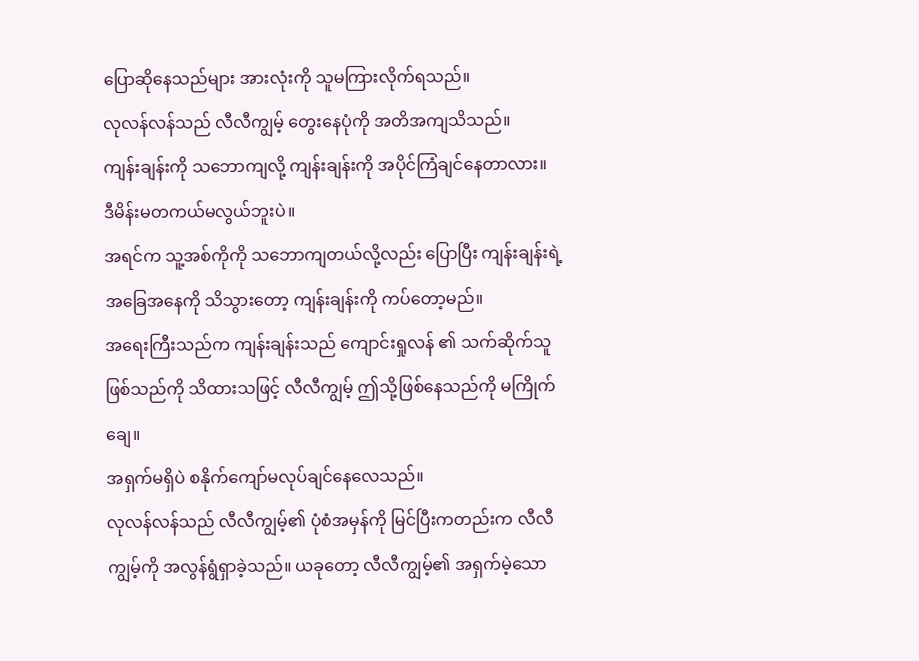ပြောဆိုနေသည်များ အားလုံးကို သူမကြားလိုက်ရသည်။
လုလန်လန်သည် လီလီကျွမ့် တွေးနေပုံကို အတိအကျသိသည်။
ကျန်းချန်းကို သဘောကျလို့ ကျန်းချန်းကို အပိုင်ကြံချင်နေတာလား။
ဒီမိန်းမတကယ်မလွယ်ဘူးပဲ။
အရင်က သူ့အစ်ကိုကို သဘောကျတယ်လို့လည်း ပြောပြီး ကျန်းချန်းရဲ့ အခြေအနေကို သိသွားတော့ ကျန်းချန်းကို ကပ်တော့မည်။
အရေးကြီးသည်က ကျန်းချန်းသည် ကျောင်းရှုလန် ၏ သက်ဆိုက်သူဖြစ်သည်ကို သိထားသဖြင့် လီလီကျွမ့် ဤသို့ဖြစ်နေသည်ကို မကြိုက်ချေ။
အရှက်မရှိပဲ စနိုက်ကျော်မလုပ်ချင်နေလေသည်။
လုလန်လန်သည် လီလီကျွမ့်၏ ပုံစံအမှန်ကို မြင်ပြီးကတည်းက လီလီကျွမ့်ကို အလွန်ရွံရှာခဲ့သည်။ ယခုတော့ လီလီကျွမ့်၏ အရှက်မဲ့သော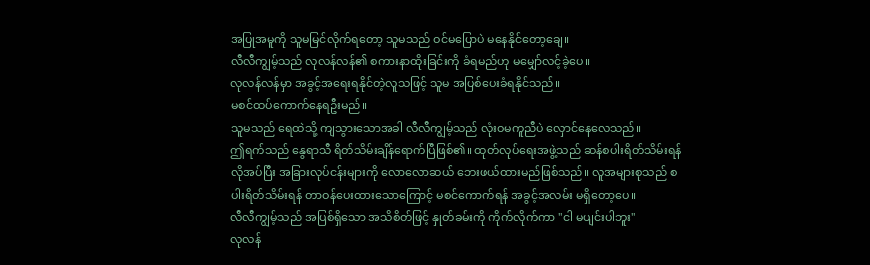အပြုအမူကို သူမမြင်လိုက်ရတော့ သူမသည် ဝင်မပြောပဲ မနေနိုင်တော့ချေ။
လီလီကျွမ့်သည် လုလန်လန်၏ စကားနာထိုးခြင်းကို ခံရမည်ဟု မမျှော်လင့်ခဲ့ပေ။
လုလန်လန်မှာ အခွင့်အရေးရနိုင်တဲ့လူသဖြင့် သူမ အပြစ်ပေးခံရနိုင်သည်။
မစင်ထပ်ကောက်နေရဦးမည်။
သူမသည် ရေထဲသို့ ကျသွားသောအခါ လီလီကျွမ့်သည် လုံးဝမကူညီပဲ လှောင်နေလေသည်။
ဤရက်သည် နွေရာသီ ရိတ်သိမ်းချိန်ရောက်ပြီဖြစ်၏။ ထုတ်လုပ်ရေးအဖွဲ့သည် ဆန်စပါးရိတ်သိမ်းရန် လိုအပ်ပြီး အခြားလုပ်ငန်းများကို လောလောဆယ် ဘေးဖယ်ထားမည်ဖြစ်သည်။ လူအများစုသည် စပါးရိတ်သိမ်းရန် တာဝန်ပေးထားသောကြောင့် မစင်ကောက်ရန် အခွင့်အလမ်း မရှိတော့ပေ။
လီလီကျွမ့်သည် အပြစ်ရှိသော အသိစိတ်ဖြင့် နှုတ်ခမ်းကို ကိုက်လိုက်ကာ "ငါ မပျင်းပါဘူး"
လုလန်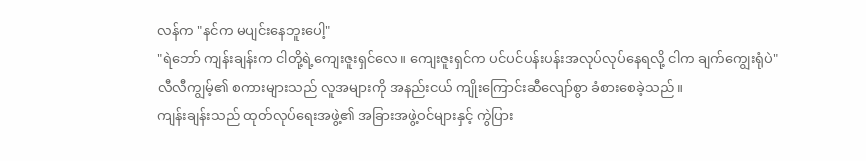လန်က "နင်က မပျင်းနေဘူးပေါ့"
"ရဲဘော် ကျန်းချန်းက ငါတို့ရဲ့ကျေးဇူးရှင်လေ။ ကျေးဇူးရှင်က ပင်ပင်ပန်းပန်းအလုပ်လုပ်နေရလို့ ငါက ချက်ကျွေးရုံပဲ"
လီလီကျွမ့်၏ စကားများသည် လူအများကို အနည်းငယ် ကျိုးကြောင်းဆီလျော်စွာ ခံစားစေခဲ့သည်။
ကျန်းချန်းသည် ထုတ်လုပ်ရေးအဖွဲ့၏ အခြားအဖွဲ့ဝင်များနှင့် ကွဲပြား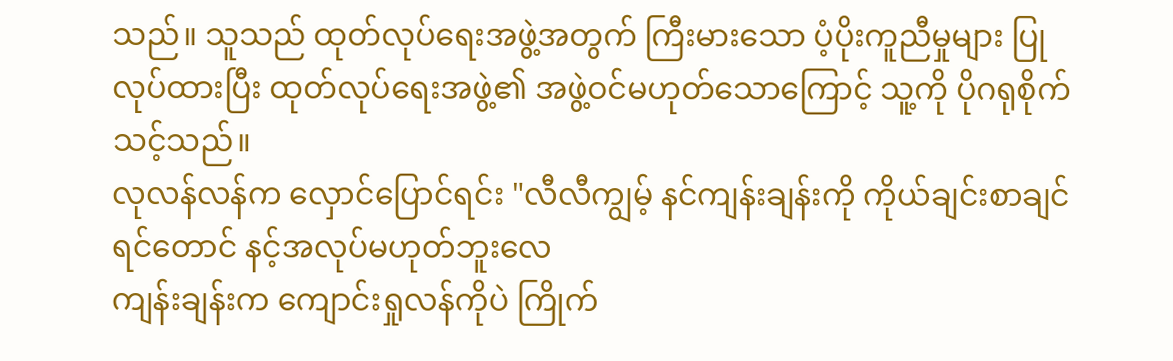သည်။ သူသည် ထုတ်လုပ်ရေးအဖွဲ့အတွက် ကြီးမားသော ပံ့ပိုးကူညီမှုများ ပြုလုပ်ထားပြီး ထုတ်လုပ်ရေးအဖွဲ့၏ အဖွဲ့ဝင်မဟုတ်သောကြောင့် သူ့ကို ပိုဂရုစိုက်သင့်သည်။
လုလန်လန်က လှောင်ပြောင်ရင်း "လီလီကျွမ့် နင်ကျန်းချန်းကို ကိုယ်ချင်းစာချင်ရင်တောင် နင့်အလုပ်မဟုတ်ဘူးလေ
ကျန်းချန်းက ကျောင်းရှုလန်ကိုပဲ ကြိုက်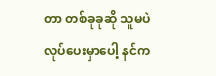တာ တစ်ခုခုဆို သူမပဲ လုပ်ပေးမှာပေါ့ နင်က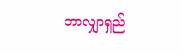ဘာလျှာရှည်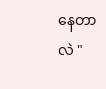နေတာလဲ "